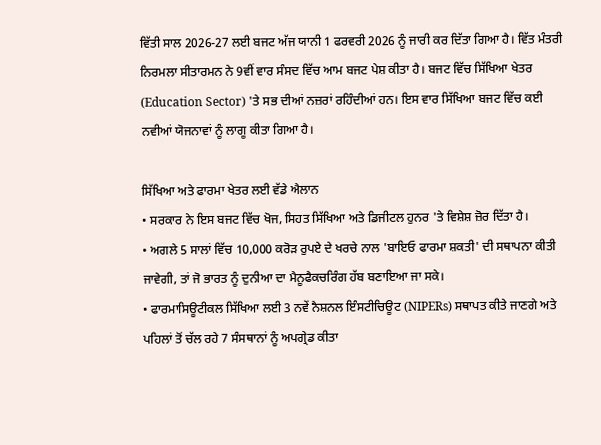ਵਿੱਤੀ ਸਾਲ 2026-27 ਲਈ ਬਜਟ ਅੱਜ ਯਾਨੀ 1 ਫਰਵਰੀ 2026 ਨੂੰ ਜਾਰੀ ਕਰ ਦਿੱਤਾ ਗਿਆ ਹੈ। ਵਿੱਤ ਮੰਤਰੀ ਨਿਰਮਲਾ ਸੀਤਾਰਮਨ ਨੇ 9ਵੀਂ ਵਾਰ ਸੰਸਦ ਵਿੱਚ ਆਮ ਬਜਟ ਪੇਸ਼ ਕੀਤਾ ਹੈ। ਬਜਟ ਵਿੱਚ ਸਿੱਖਿਆ ਖੇਤਰ (Education Sector) 'ਤੇ ਸਭ ਦੀਆਂ ਨਜ਼ਰਾਂ ਰਹਿੰਦੀਆਂ ਹਨ। ਇਸ ਵਾਰ ਸਿੱਖਿਆ ਬਜਟ ਵਿੱਚ ਕਈ ਨਵੀਆਂ ਯੋਜਨਾਵਾਂ ਨੂੰ ਲਾਗੂ ਕੀਤਾ ਗਿਆ ਹੈ।

ਸਿੱਖਿਆ ਅਤੇ ਫਾਰਮਾ ਖੇਤਰ ਲਈ ਵੱਡੇ ਐਲਾਨ
• ਸਰਕਾਰ ਨੇ ਇਸ ਬਜਟ ਵਿੱਚ ਖੋਜ, ਸਿਹਤ ਸਿੱਖਿਆ ਅਤੇ ਡਿਜੀਟਲ ਹੁਨਰ 'ਤੇ ਵਿਸ਼ੇਸ਼ ਜ਼ੋਰ ਦਿੱਤਾ ਹੈ।
• ਅਗਲੇ 5 ਸਾਲਾਂ ਵਿੱਚ 10,000 ਕਰੋੜ ਰੁਪਏ ਦੇ ਖਰਚੇ ਨਾਲ 'ਬਾਇਓ ਫਾਰਮਾ ਸ਼ਕਤੀ' ਦੀ ਸਥਾਪਨਾ ਕੀਤੀ ਜਾਵੇਗੀ, ਤਾਂ ਜੋ ਭਾਰਤ ਨੂੰ ਦੁਨੀਆ ਦਾ ਮੈਨੂਫੈਕਚਰਿੰਗ ਹੱਬ ਬਣਾਇਆ ਜਾ ਸਕੇ।
• ਫਾਰਮਾਸਿਊਟੀਕਲ ਸਿੱਖਿਆ ਲਈ 3 ਨਵੇਂ ਨੈਸ਼ਨਲ ਇੰਸਟੀਚਿਊਟ (NIPERs) ਸਥਾਪਤ ਕੀਤੇ ਜਾਣਗੇ ਅਤੇ ਪਹਿਲਾਂ ਤੋਂ ਚੱਲ ਰਹੇ 7 ਸੰਸਥਾਨਾਂ ਨੂੰ ਅਪਗ੍ਰੇਡ ਕੀਤਾ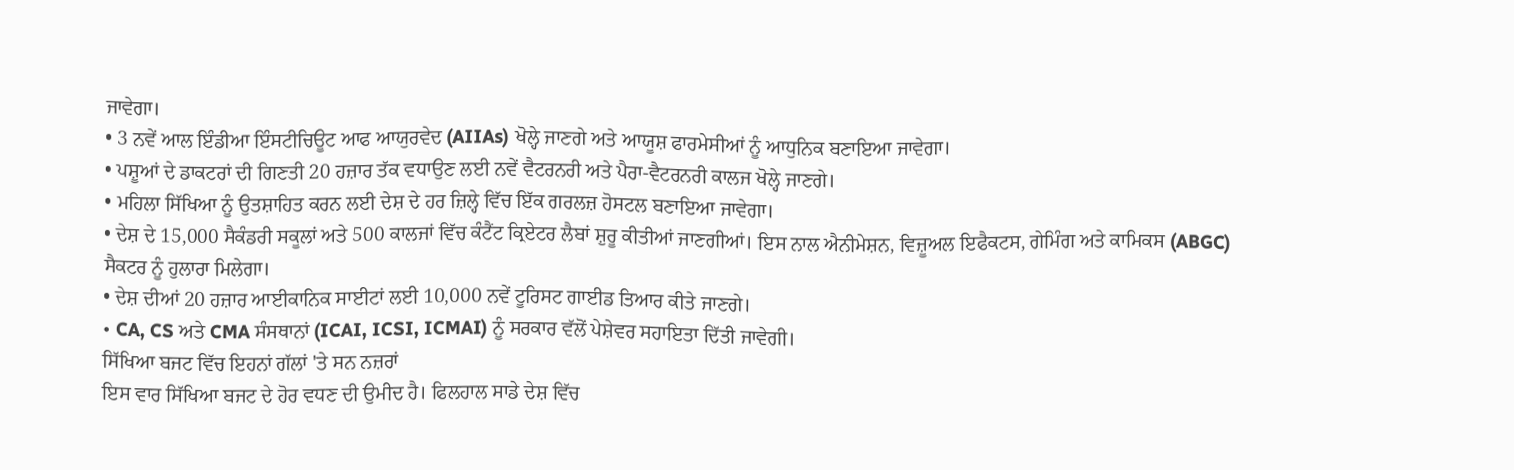ਜਾਵੇਗਾ।
• 3 ਨਵੇਂ ਆਲ ਇੰਡੀਆ ਇੰਸਟੀਚਿਊਟ ਆਫ ਆਯੁਰਵੇਦ (AIIAs) ਖੋਲ੍ਹੇ ਜਾਣਗੇ ਅਤੇ ਆਯੂਸ਼ ਫਾਰਮੇਸੀਆਂ ਨੂੰ ਆਧੁਨਿਕ ਬਣਾਇਆ ਜਾਵੇਗਾ।
• ਪਸ਼ੂਆਂ ਦੇ ਡਾਕਟਰਾਂ ਦੀ ਗਿਣਤੀ 20 ਹਜ਼ਾਰ ਤੱਕ ਵਧਾਉਣ ਲਈ ਨਵੇਂ ਵੈਟਰਨਰੀ ਅਤੇ ਪੈਰਾ-ਵੈਟਰਨਰੀ ਕਾਲਜ ਖੋਲ੍ਹੇ ਜਾਣਗੇ।
• ਮਹਿਲਾ ਸਿੱਖਿਆ ਨੂੰ ਉਤਸ਼ਾਹਿਤ ਕਰਨ ਲਈ ਦੇਸ਼ ਦੇ ਹਰ ਜ਼ਿਲ੍ਹੇ ਵਿੱਚ ਇੱਕ ਗਰਲਜ਼ ਹੋਸਟਲ ਬਣਾਇਆ ਜਾਵੇਗਾ।
• ਦੇਸ਼ ਦੇ 15,000 ਸੈਕੰਡਰੀ ਸਕੂਲਾਂ ਅਤੇ 500 ਕਾਲਜਾਂ ਵਿੱਚ ਕੰਟੈਂਟ ਕ੍ਰਿਏਟਰ ਲੈਬਾਂ ਸ਼ੁਰੂ ਕੀਤੀਆਂ ਜਾਣਗੀਆਂ। ਇਸ ਨਾਲ ਐਨੀਮੇਸ਼ਨ, ਵਿਜ਼ੂਅਲ ਇਫੈਕਟਸ, ਗੇਮਿੰਗ ਅਤੇ ਕਾਮਿਕਸ (ABGC) ਸੈਕਟਰ ਨੂੰ ਹੁਲਾਰਾ ਮਿਲੇਗਾ।
• ਦੇਸ਼ ਦੀਆਂ 20 ਹਜ਼ਾਰ ਆਈਕਾਨਿਕ ਸਾਈਟਾਂ ਲਈ 10,000 ਨਵੇਂ ਟੂਰਿਸਟ ਗਾਈਡ ਤਿਆਰ ਕੀਤੇ ਜਾਣਗੇ।
• CA, CS ਅਤੇ CMA ਸੰਸਥਾਨਾਂ (ICAI, ICSI, ICMAI) ਨੂੰ ਸਰਕਾਰ ਵੱਲੋਂ ਪੇਸ਼ੇਵਰ ਸਹਾਇਤਾ ਦਿੱਤੀ ਜਾਵੇਗੀ।
ਸਿੱਖਿਆ ਬਜਟ ਵਿੱਚ ਇਹਨਾਂ ਗੱਲਾਂ 'ਤੇ ਸਨ ਨਜ਼ਰਾਂ
ਇਸ ਵਾਰ ਸਿੱਖਿਆ ਬਜਟ ਦੇ ਹੋਰ ਵਧਣ ਦੀ ਉਮੀਦ ਹੈ। ਫਿਲਹਾਲ ਸਾਡੇ ਦੇਸ਼ ਵਿੱਚ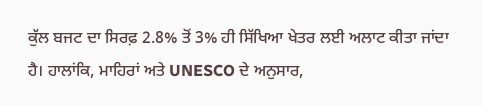ਕੁੱਲ ਬਜਟ ਦਾ ਸਿਰਫ਼ 2.8% ਤੋਂ 3% ਹੀ ਸਿੱਖਿਆ ਖੇਤਰ ਲਈ ਅਲਾਟ ਕੀਤਾ ਜਾਂਦਾ ਹੈ। ਹਾਲਾਂਕਿ, ਮਾਹਿਰਾਂ ਅਤੇ UNESCO ਦੇ ਅਨੁਸਾਰ,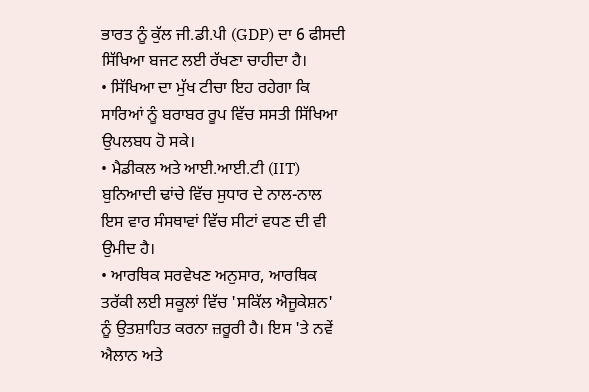ਭਾਰਤ ਨੂੰ ਕੁੱਲ ਜੀ.ਡੀ.ਪੀ (GDP) ਦਾ 6 ਫੀਸਦੀ ਸਿੱਖਿਆ ਬਜਟ ਲਈ ਰੱਖਣਾ ਚਾਹੀਦਾ ਹੈ।
• ਸਿੱਖਿਆ ਦਾ ਮੁੱਖ ਟੀਚਾ ਇਹ ਰਹੇਗਾ ਕਿ ਸਾਰਿਆਂ ਨੂੰ ਬਰਾਬਰ ਰੂਪ ਵਿੱਚ ਸਸਤੀ ਸਿੱਖਿਆ ਉਪਲਬਧ ਹੋ ਸਕੇ।
• ਮੈਡੀਕਲ ਅਤੇ ਆਈ.ਆਈ.ਟੀ (IIT) ਬੁਨਿਆਦੀ ਢਾਂਚੇ ਵਿੱਚ ਸੁਧਾਰ ਦੇ ਨਾਲ-ਨਾਲ ਇਸ ਵਾਰ ਸੰਸਥਾਵਾਂ ਵਿੱਚ ਸੀਟਾਂ ਵਧਣ ਦੀ ਵੀ ਉਮੀਦ ਹੈ।
• ਆਰਥਿਕ ਸਰਵੇਖਣ ਅਨੁਸਾਰ, ਆਰਥਿਕ ਤਰੱਕੀ ਲਈ ਸਕੂਲਾਂ ਵਿੱਚ 'ਸਕਿੱਲ ਐਜੂਕੇਸ਼ਨ' ਨੂੰ ਉਤਸ਼ਾਹਿਤ ਕਰਨਾ ਜ਼ਰੂਰੀ ਹੈ। ਇਸ 'ਤੇ ਨਵੇਂ ਐਲਾਨ ਅਤੇ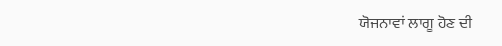ਯੋਜਨਾਵਾਂ ਲਾਗੂ ਹੋਣ ਦੀ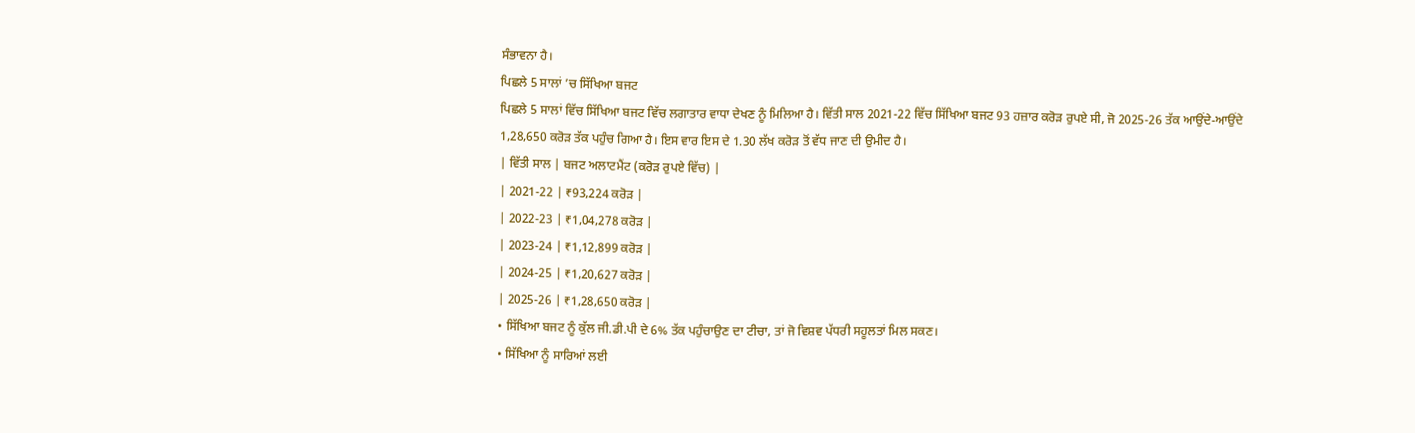ਸੰਭਾਵਨਾ ਹੈ।
ਪਿਛਲੇ 5 ਸਾਲਾਂ ’ਚ ਸਿੱਖਿਆ ਬਜਟ
ਪਿਛਲੇ 5 ਸਾਲਾਂ ਵਿੱਚ ਸਿੱਖਿਆ ਬਜਟ ਵਿੱਚ ਲਗਾਤਾਰ ਵਾਧਾ ਦੇਖਣ ਨੂੰ ਮਿਲਿਆ ਹੈ। ਵਿੱਤੀ ਸਾਲ 2021-22 ਵਿੱਚ ਸਿੱਖਿਆ ਬਜਟ 93 ਹਜ਼ਾਰ ਕਰੋੜ ਰੁਪਏ ਸੀ, ਜੋ 2025-26 ਤੱਕ ਆਉਂਦੇ-ਆਉਂਦੇ 1,28,650 ਕਰੋੜ ਤੱਕ ਪਹੁੰਚ ਗਿਆ ਹੈ। ਇਸ ਵਾਰ ਇਸ ਦੇ 1.30 ਲੱਖ ਕਰੋੜ ਤੋਂ ਵੱਧ ਜਾਣ ਦੀ ਉਮੀਦ ਹੈ।
| ਵਿੱਤੀ ਸਾਲ | ਬਜਟ ਅਲਾਟਮੈਂਟ (ਕਰੋੜ ਰੁਪਏ ਵਿੱਚ) |
| 2021-22 | ₹93,224 ਕਰੋੜ |
| 2022-23 | ₹1,04,278 ਕਰੋੜ |
| 2023-24 | ₹1,12,899 ਕਰੋੜ |
| 2024-25 | ₹1,20,627 ਕਰੋੜ |
| 2025-26 | ₹1,28,650 ਕਰੋੜ |
• ਸਿੱਖਿਆ ਬਜਟ ਨੂੰ ਕੁੱਲ ਜੀ.ਡੀ.ਪੀ ਦੇ 6% ਤੱਕ ਪਹੁੰਚਾਉਣ ਦਾ ਟੀਚਾ, ਤਾਂ ਜੋ ਵਿਸ਼ਵ ਪੱਧਰੀ ਸਹੂਲਤਾਂ ਮਿਲ ਸਕਣ।
• ਸਿੱਖਿਆ ਨੂੰ ਸਾਰਿਆਂ ਲਈ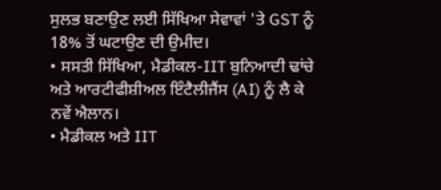ਸੁਲਭ ਬਣਾਉਣ ਲਈ ਸਿੱਖਿਆ ਸੇਵਾਵਾਂ 'ਤੇ GST ਨੂੰ 18% ਤੋਂ ਘਟਾਉਣ ਦੀ ਉਮੀਦ।
• ਸਸਤੀ ਸਿੱਖਿਆ, ਮੈਡੀਕਲ-IIT ਬੁਨਿਆਦੀ ਢਾਂਚੇ ਅਤੇ ਆਰਟੀਫੀਸ਼ੀਅਲ ਇੰਟੈਲੀਜੈਂਸ (AI) ਨੂੰ ਲੈ ਕੇ ਨਵੇਂ ਐਲਾਨ।
• ਮੈਡੀਕਲ ਅਤੇ IIT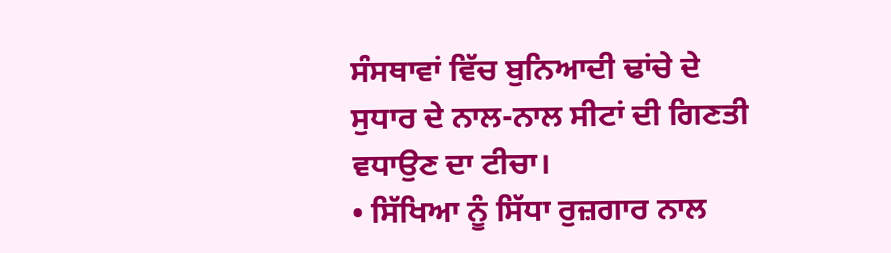ਸੰਸਥਾਵਾਂ ਵਿੱਚ ਬੁਨਿਆਦੀ ਢਾਂਚੇ ਦੇ ਸੁਧਾਰ ਦੇ ਨਾਲ-ਨਾਲ ਸੀਟਾਂ ਦੀ ਗਿਣਤੀ ਵਧਾਉਣ ਦਾ ਟੀਚਾ।
• ਸਿੱਖਿਆ ਨੂੰ ਸਿੱਧਾ ਰੁਜ਼ਗਾਰ ਨਾਲ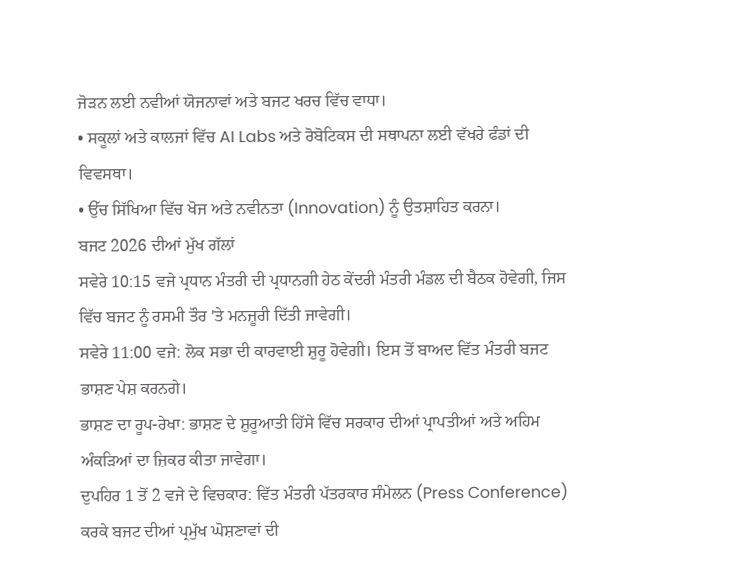ਜੋੜਨ ਲਈ ਨਵੀਆਂ ਯੋਜਨਾਵਾਂ ਅਤੇ ਬਜਟ ਖਰਚ ਵਿੱਚ ਵਾਧਾ।
• ਸਕੂਲਾਂ ਅਤੇ ਕਾਲਜਾਂ ਵਿੱਚ AI Labs ਅਤੇ ਰੋਬੋਟਿਕਸ ਦੀ ਸਥਾਪਨਾ ਲਈ ਵੱਖਰੇ ਫੰਡਾਂ ਦੀ ਵਿਵਸਥਾ।
• ਉੱਚ ਸਿੱਖਿਆ ਵਿੱਚ ਖੋਜ ਅਤੇ ਨਵੀਨਤਾ (Innovation) ਨੂੰ ਉਤਸ਼ਾਹਿਤ ਕਰਨਾ।
ਬਜਟ 2026 ਦੀਆਂ ਮੁੱਖ ਗੱਲਾਂ
ਸਵੇਰੇ 10:15 ਵਜੇ ਪ੍ਰਧਾਨ ਮੰਤਰੀ ਦੀ ਪ੍ਰਧਾਨਗੀ ਹੇਠ ਕੇਂਦਰੀ ਮੰਤਰੀ ਮੰਡਲ ਦੀ ਬੈਠਕ ਹੋਵੇਗੀ, ਜਿਸ ਵਿੱਚ ਬਜਟ ਨੂੰ ਰਸਮੀ ਤੌਰ 'ਤੇ ਮਨਜ਼ੂਰੀ ਦਿੱਤੀ ਜਾਵੇਗੀ।
ਸਵੇਰੇ 11:00 ਵਜੇ: ਲੋਕ ਸਭਾ ਦੀ ਕਾਰਵਾਈ ਸ਼ੁਰੂ ਹੋਵੇਗੀ। ਇਸ ਤੋਂ ਬਾਅਦ ਵਿੱਤ ਮੰਤਰੀ ਬਜਟ ਭਾਸ਼ਣ ਪੇਸ਼ ਕਰਨਗੇ।
ਭਾਸ਼ਣ ਦਾ ਰੂਪ-ਰੇਖਾ: ਭਾਸ਼ਣ ਦੇ ਸ਼ੁਰੂਆਤੀ ਹਿੱਸੇ ਵਿੱਚ ਸਰਕਾਰ ਦੀਆਂ ਪ੍ਰਾਪਤੀਆਂ ਅਤੇ ਅਹਿਮ ਅੰਕੜਿਆਂ ਦਾ ਜ਼ਿਕਰ ਕੀਤਾ ਜਾਵੇਗਾ।
ਦੁਪਹਿਰ 1 ਤੋਂ 2 ਵਜੇ ਦੇ ਵਿਚਕਾਰ: ਵਿੱਤ ਮੰਤਰੀ ਪੱਤਰਕਾਰ ਸੰਮੇਲਨ (Press Conference) ਕਰਕੇ ਬਜਟ ਦੀਆਂ ਪ੍ਰਮੁੱਖ ਘੋਸ਼ਣਾਵਾਂ ਦੀ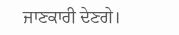ਜਾਣਕਾਰੀ ਦੇਣਗੇ।